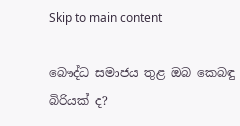Skip to main content

බෞද්ධ සමාජය තුළ ඔබ කෙබඳු බිරියක් ද?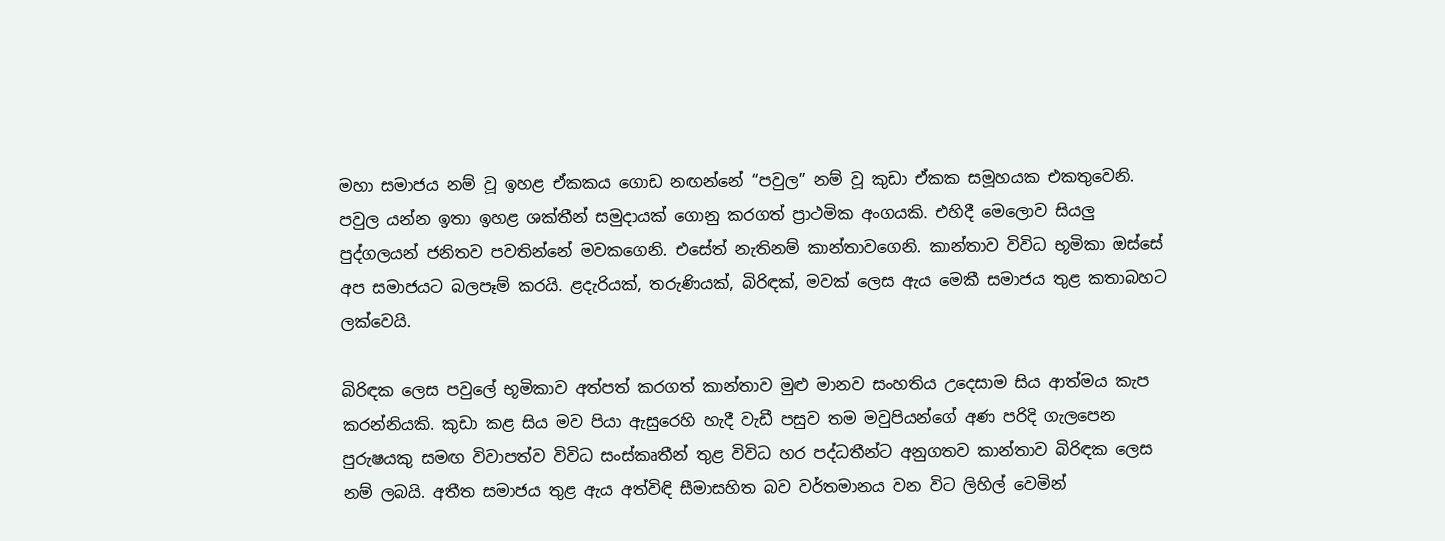මහා සමාජය නම් වූ ඉහළ ඒකකය ගොඩ නඟන්නේ “පවුල” නම් වූ කුඩා ඒකක සමූහයක එකතුවෙනි. පවුල යන්න ඉතා ඉහළ ශක්තීන් සමුදායක් ගොනු කරගත් ප්‍රාථමික අංගයකි. එහිදී මෙලොව සියලු පුද්ගලයන් ජනිතව පවතින්නේ මවකගෙනි. එසේත් නැතිනම් කාන්තාවගෙනි. කාන්තාව විවිධ භූමිකා ඔස්සේ අප සමාජයට බලපෑම් කරයි. ළදැරියක්, තරුණියක්, බිරිඳක්, මවක් ලෙස ඇය මෙකී සමාජය තුළ කතාබහට ලක්වෙයි.

බිරිඳක ලෙස පවුලේ භූමිකාව අත්පත් කරගත් කාන්තාව මුළු මානව සංහතිය උදෙසාම සිය ආත්මය කැප කරන්නියකි. කුඩා කළ සිය මව පියා ඇසුරෙහි හැදී වැඩී පසුව තම මවුපියන්ගේ අණ පරිදි ගැලපෙන පුරුෂයකු සමඟ විවාපත්ව විවිධ සංස්කෘතීන් තුළ විවිධ හර පද්ධතීන්ට අනුගතව කාන්තාව බිරිඳක ලෙස නම් ලබයි. අතීත සමාජය තුළ ඇය අත්විඳි සීමාසහිත බව වර්තමානය වන විට ලිහිල් වෙමින්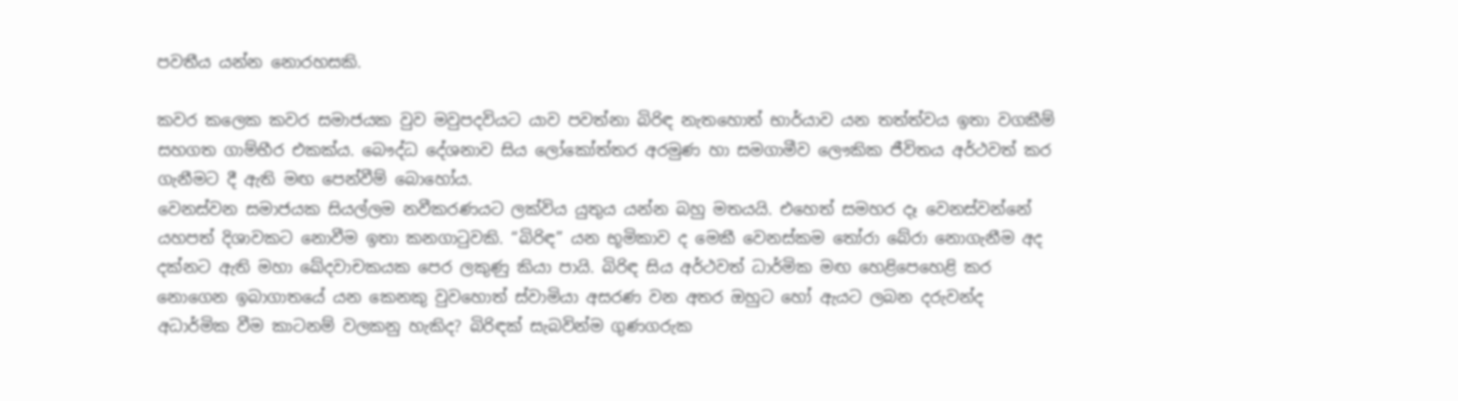පවතීය යන්න නොරහසකි.

කවර කලෙක කවර සමාජයක වුව මවුපදවියට යාව පවත්නා බිරිඳ නැතහොත් භාර්යාව යන තත්ත්වය ඉතා වගකීම් සහගත ගාම්භීර එකක්ය. බෞද්ධ දේශනාව සිය ලෝකෝත්තර අරමුණ හා සමගාමීව ලෞකික ජීවිතය අර්ථවත් කර ගැනීමට දී ඇති මඟ පෙන්වීම් බොහෝය.
වෙනස්වන සමාජයක සියල්ලම නවීකරණයට ලක්විය යුතුය යන්න බහු මතයයි. එහෙත් සමහර දෑ වෙනස්වන්නේ යහපත් දිශාවකට නොවීම ඉතා කනගාටුවකි. “බිරිඳ” යන භූමිකාව ද මෙකී වෙනස්කම තෝරා බේරා නොගැනීම අද දක්නට ඇති මහා ඛේදවාචකයක පෙර ලකුණු කියා පායි. බිරිඳ සිය අර්ථවත් ධාර්මික මඟ හෙළිපෙහෙළි කර නොගෙන ඉබාගාතයේ යන කෙනකු වුවහොත් ස්වාමියා අසරණ වන අතර ඔහුට හෝ ඇයට ලබන දරුවන්ද අධාර්මික වීම කාටනම් වලකනු හැකිද? බිරිඳක් සැබවින්ම ගුණගරුක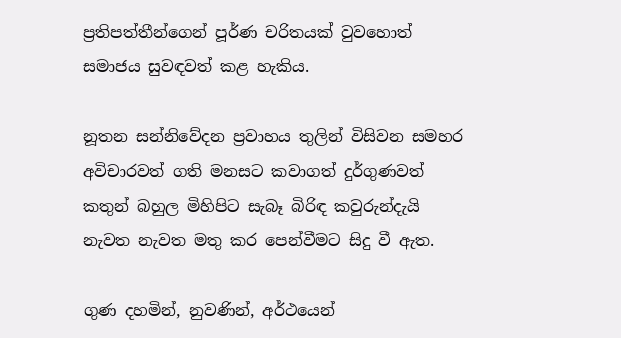ප්‍රතිපත්තීන්ගෙන් පූර්ණ චරිතයක් වුවහොත් සමාජය සුවඳවත් කළ හැකිය.

නූතන සන්නිවේදන ප්‍රවාහය තුලින් විසිවන සමහර අවිචාරවත් ගති මනසට කවාගත් දුර්ගුණවත් කතුන් බහුල මිහිපිට සැබෑ බිරිඳ කවුරුන්දැයි නැවත නැවත මතු කර පෙන්වීමට සිදු වී ඇත.

ගුණ දහමින්, නුවණින්, අර්ථයෙන්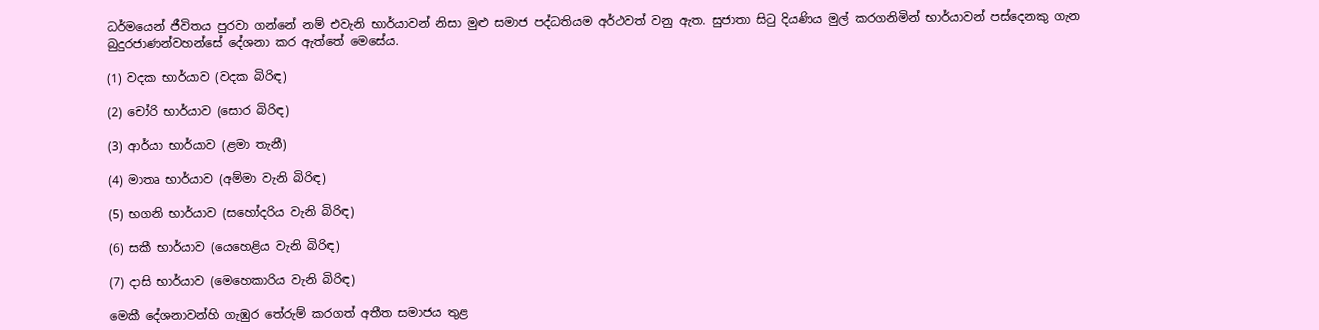ධර්මයෙන් ජීවිතය පුරවා ගන්නේ නම් එවැනි භාර්යාවන් නිසා මුළු සමාජ පද්ධතියම අර්ථවත් වනු ඇත. සුජාතා සිටු දියණිය මුල් කරගනිමින් භාර්යාවන් පස්දෙනකු ගැන බුදුරජාණන්වහන්සේ දේශනා කර ඇත්තේ මෙසේය.

(1) වදක භාර්යාව (වදක බිරිඳ)

(2) චෝරි භාර්යාව (සොර බිරිඳ)

(3) ආර්යා භාර්යාව (ළමා තැනී)

(4) මාතෘ භාර්යාව (අම්මා වැනි බිරිඳ)

(5) භගනි භාර්යාව (සහෝදරිය වැනි බිරිඳ)

(6) සකී භාර්යාව (යෙහෙළිය වැනි බිරිඳ)

(7) දාසි භාර්යාව (මෙහෙකාරිය වැනි බිරිඳ)

මෙකී දේශනාවන්හි ගැඹුර තේරුම් කරගත් අතීත සමාජය තුළ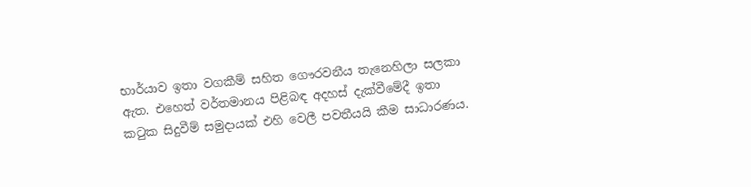භාර්යාව ඉතා වගකීම් සහිත ගෞරවනීය තැනෙහිලා සලකා ඇත. එහෙත් වර්තමානය පිළිබඳ අදහස් දැක්වීමේදී ඉතා කටුක සිදුවීම් සමුදායක් එහි වෙලී පවතීයයි කීම සාධාරණය.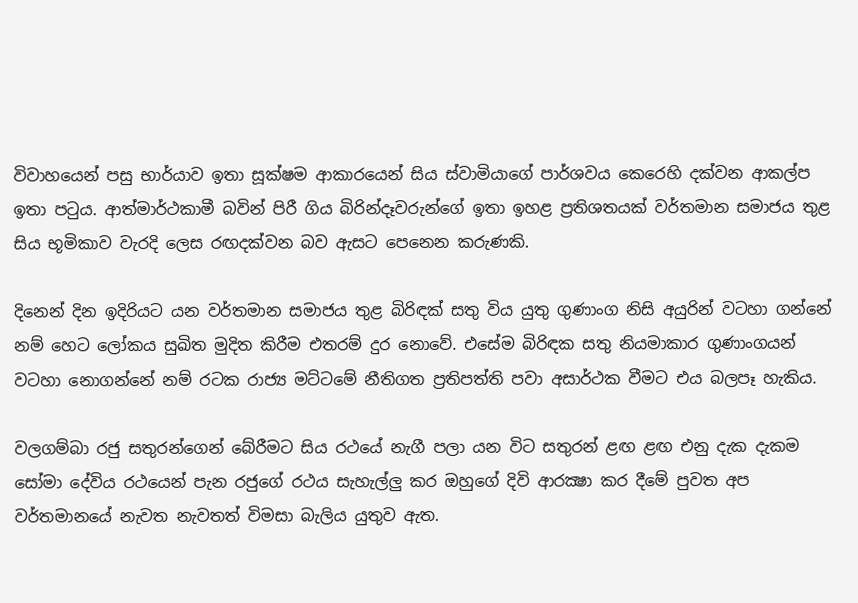විවාහයෙන් පසු භාර්යාව ඉතා සූක්ෂම ආකාරයෙන් සිය ස්වාමියාගේ පාර්ශවය කෙරෙහි දක්වන ආකල්ප ඉතා පටුය. ආත්මාර්ථකාමී බවින් පිරී ගිය බිරින්දෑවරුන්ගේ ඉතා ඉහළ ප්‍රතිශතයක් වර්තමාන සමාජය තුළ සිය භූමිකාව වැරදි ලෙස රඟදක්වන බව ඇසට පෙනෙන කරුණකි.

දිනෙන් දින ඉදිරියට යන වර්තමාන සමාජය තුළ බිරිඳක් සතු විය යුතු ගුණාංග නිසි අයුරින් වටහා ගන්නේ නම් හෙට ලෝකය සුඛිත මුදිත කිරීම එතරම් දුර නොවේ. එසේම බිරිඳක සතු නියමාකාර ගුණාංගයන් වටහා නොගන්නේ නම් රටක රාජ්‍ය මට්ටමේ නීතිගත ප්‍රතිපත්ති පවා අසාර්ථක වීමට එය බලපෑ හැකිය.

වලගම්බා රජු සතුරන්ගෙන් බේරීමට සිය රථයේ නැගී පලා යන විට සතුරන් ළඟ ළඟ එනු දැක දැකම සෝමා දේවිය රථයෙන් පැන රජුගේ රථය සැහැල්ලු කර ඔහුගේ දිවි ආරක්‍ෂා කර දීමේ පුවත අප වර්තමානයේ නැවත නැවතත් විමසා බැලිය යුතුව ඇත.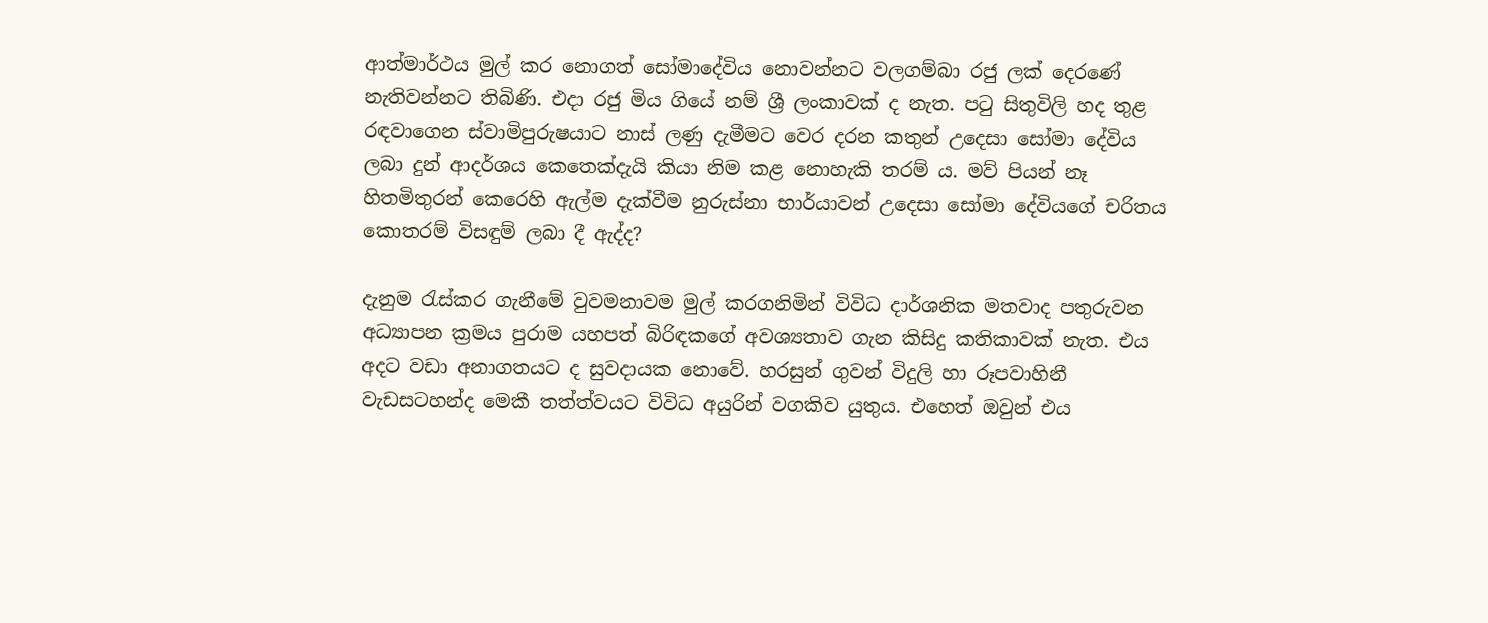ආත්මාර්ථය මුල් කර නොගත් සෝමාදේවිය නොවන්නට වලගම්බා රජු ලක් දෙරණේ නැතිවන්නට තිබිණි. එදා රජු මිය ගියේ නම් ශ්‍රී ලංකාවක් ද නැත. පටු සිතුවිලි හද තුළ රඳවාගෙන ස්වාමිපුරුෂයාට නාස් ලණු දැමීමට වෙර දරන කතුන් උදෙසා සෝමා දේවිය ලබා දුන් ආදර්ශය කෙතෙක්දැයි කියා නිම කළ නොහැකි තරම් ය. මව් පියන් නෑ හිතමිතුරන් කෙරෙහි ඇල්ම දැක්වීම නුරුස්නා භාර්යාවන් උදෙසා සෝමා දේවියගේ චරිතය කොතරම් විසඳුම් ලබා දී ඇද්ද?

දැනුම රැස්කර ගැනීමේ වුවමනාවම මුල් කරගනිමින් විවිධ දාර්ශනික මතවාද පතුරුවන අධ්‍යාපන ක්‍රමය පුරාම යහපත් බිරිඳකගේ අවශ්‍යතාව ගැන කිසිදු කතිකාවක් නැත. එය අදට වඩා අනාගතයට ද සුවදායක නොවේ. හරසුන් ගුවන් විදුලි හා රූපවාහිනී වැඩසටහන්ද මෙකී තත්ත්වයට විවිධ අයුරින් වගකිව යුතුය. එහෙත් ඔවුන් එය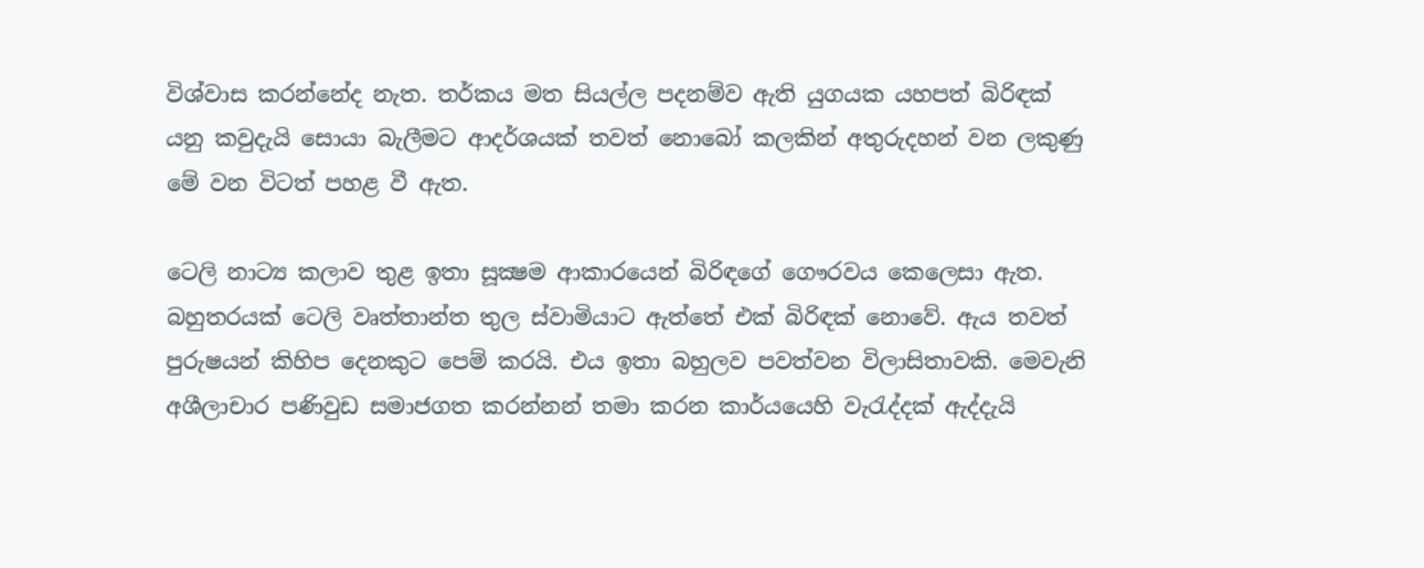විශ්වාස කරන්නේද නැත. තර්කය මත සියල්ල පදනම්ව ඇති යුගයක යහපත් බිරිඳක් යනු කවුදැයි සොයා බැලීමට ආදර්ශයක් තවත් නොබෝ කලකින් අතුරුදහන් වන ලකුණු මේ වන විටත් පහළ වී ඇත.

ටෙලි නාට්‍ය කලාව තුළ ඉතා සූක්‍ෂම ආකාරයෙන් බිරිඳගේ ගෞරවය කෙලෙසා ඇත. බහුතරයක් ටෙලි වෘත්තාන්ත තුල ස්වාමියාට ඇත්තේ එක් බිරිඳක් නොවේ. ඇය තවත් පුරුෂයන් කිහිප දෙනකුට පෙම් කරයි. එය ඉතා බහුලව පවත්වන විලාසිතාවකි. මෙවැනි අශීලාචාර පණිවුඩ සමාජගත කරන්නන් තමා කරන කාර්යයෙහි වැරැද්දක් ඇද්දැයි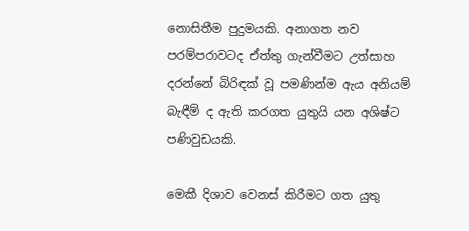නොසිතීම පුදුමයකි. අනාගත නව පරම්පරාවටද ඒත්තු ගැන්වීමට උත්සාහ දරන්නේ බිරිඳක් වූ පමණින්ම ඇය අනියම් බැඳීම් ද ඇති කරගත යුතුයි යන අශිෂ්ට පණිවුඩයකි.

මෙකී දිශාව වෙනස් කිරීමට ගත යුතු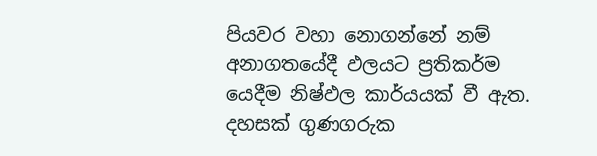පියවර වහා නොගන්නේ නම් අනාගතයේදී ඵලයට ප්‍රතිකර්ම යෙදීම නිෂ්ඵල කාර්යයක් වී ඇත. දහසක් ගුණගරුක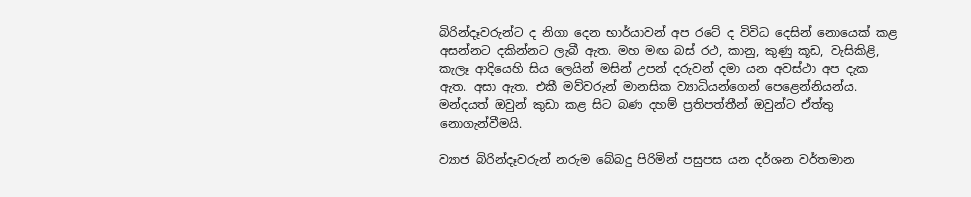බිරින්දෑවරුන්ට ද නිගා දෙන භාර්යාවන් අප රටේ ද විවිධ දෙසින් නොයෙක් කළ අසන්නට දකින්නට ලැබී ඇත. මහ මඟ බස් රථ, කානු, කුණු කූඩ, වැසිකිළි, කැලෑ ආදියෙහි සිය ලෙයින් මසින් උපන් දරුවන් දමා යන අවස්ථා අප දැක ඇත. අසා ඇත. එකී මව්වරුන් මානසික ව්‍යාධියන්ගෙන් පෙළෙන්නියන්ය. මන්දයත් ඔවුන් කුඩා කළ සිට බණ දහම් ප්‍රතිපත්තීන් ඔවුන්ට ඒත්තු නොගැන්වීමයි.

ව්‍යාජ බිරින්දෑවරුන් නරුම බේබදු පිරිමින් පසුපස යන දර්ශන වර්තමාන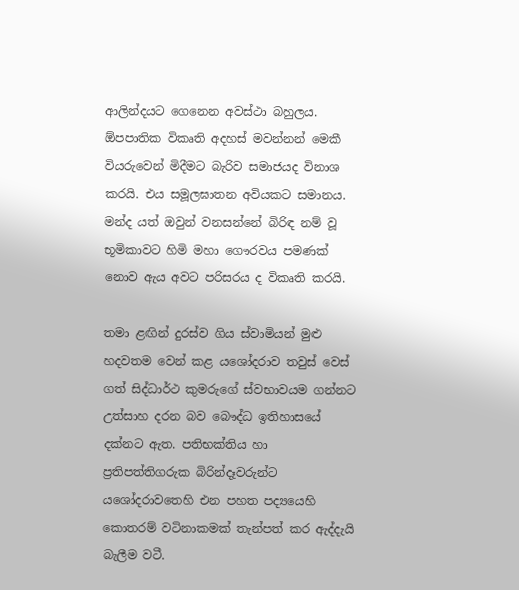ආලින්දයට ගෙනෙන අවස්ථා බහුලය. ඕපපාතික විකෘති අදහස් මවන්නන් මෙකී වියරුවෙන් මිදීමට බැරිව සමාජයද විනාශ කරයි. එය සමූලඝාතන අවියකට සමානය. මන්ද යත් ඔවුන් වනසන්නේ බිරිඳ නම් වූ භූමිකාවට හිමි මහා ගෞරවය පමණක් නොව ඇය අවට පරිසරය ද විකෘති කරයි.

තමා ළඟින් දුරස්ව ගිය ස්වාමියන් මුළු හදවතම වෙන් කළ යශෝදරාව තවුස් වෙස් ගත් සිද්ධාර්ථ කුමරුගේ ස්වභාවයම ගන්නට උත්සාහ දරන බව බෞද්ධ ඉතිහාසයේ දක්නට ඇත. පතිභක්තිය හා ප්‍රතිපත්තිගරුක බිරින්දෑවරුන්ට යශෝදරාවතෙහි එන පහත පද්‍යයෙහි කොතරම් වටිනාකමක් තැන්පත් කර ඇද්දැයි බැලීම වටී.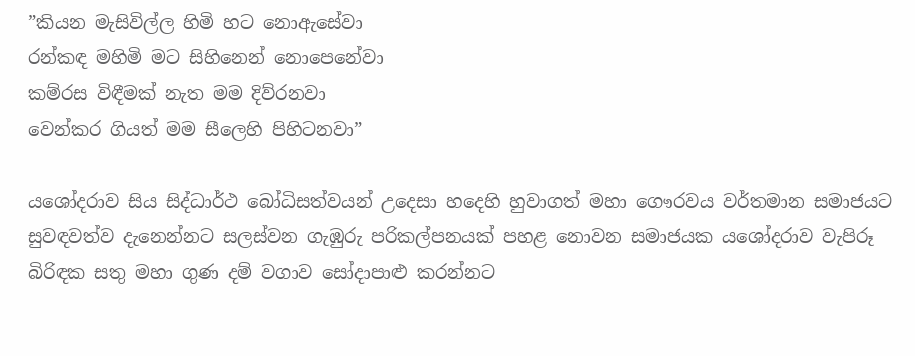”කියන මැසිවිල්ල හිමි හට නොඇසේවා
රන්කඳ මහිමි මට සිහිනෙන් නොපෙනේවා
කම්රස විඳීමක් නැත මම දිව්රනවා
වෙන්කර ගියත් මම සීලෙහි පිහිටනවා”

යශෝදරාව සිය සිද්ධාර්ථ බෝධිසත්වයන් උදෙසා හදෙහි හුවාගත් මහා ගෞරවය වර්තමාන සමාජයට සුවඳවත්ව දැනෙන්නට සලස්වන ගැඹුරු පරිකල්පනයක් පහළ නොවන සමාජයක යශෝදරාව වැපිරූ බිරිඳක සතු මහා ගුණ දම් වගාව සෝදාපාළු කරන්නට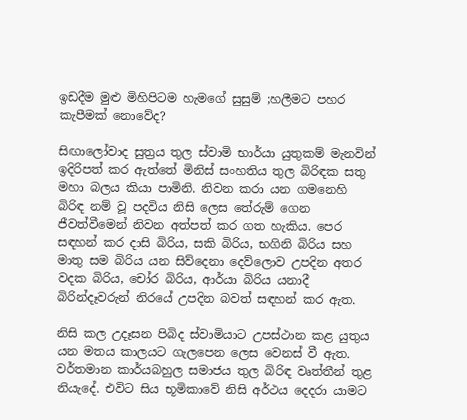ඉඩදීම මුළු මිහිපිටම හැමගේ සුසුම් ;හලීමට පහර කැපීමක් නොවේද?

සිඟාලෝවාද සුත්‍රය තුල ස්වාමි භාර්යා යුතුකම් මැනවින් ඉදිරිපත් කර ඇත්තේ මිනිස් සංහතිය තුල බිරිඳක සතු මහා බලය කියා පාමිනි. නිවන කරා යන ගමනෙහි බිරිඳ නම් වූ පදවිය නිසි ලෙස තේරුම් ගෙන ජීවත්වීමෙන් නිවන අත්පත් කර ගත හැකිය. පෙර සඳහන් කර දාසි බිරිය, සකි බිරිය, භගිනි බිරිය සහ මාතු සම බිරිය යන සිව්දෙනා දෙව්ලොව උපදින අතර වදක බිරිය, චෝර බිරිය, ආර්යා බිරිය යනාදී බිරින්දෑවරුන් නිරයේ උපදින බවත් සඳහන් කර ඇත.

නිසි කල උදෑසන පිබිද ස්වාමියාට උපස්ථාන කළ යුතුය යන මතය කාලයට ගැලපෙන ලෙස වෙනස් වී ඇත. වර්තමාන කාර්යබහුල සමාජය තුල බිරිඳ වෘත්තීන් තුළ නියැදේ. එවිට සිය භූමිකාවේ නිසි අර්ථය දෙදරා යාමට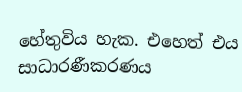හේතුවිය හැක. එහෙත් එය සාධාරණීකරණය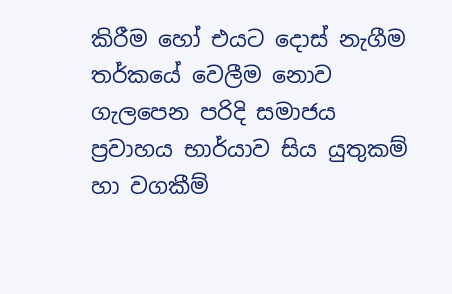කිරීම හෝ එයට දොස් නැගීම තර්කයේ වෙලීම නොව ගැලපෙන පරිදි සමාජය ප්‍රවාහය භාර්යාව සිය යුතුකම් හා වගකීම්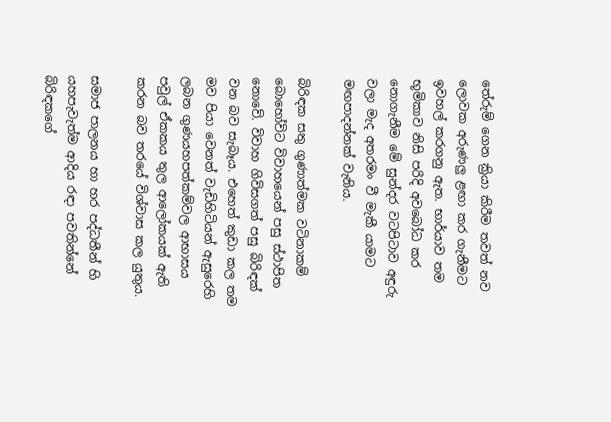තේරුම් ගෙන ක්‍රියා කිරීම තවත් නව ලොවක අරුණලු ළඟා කර ගැනීමට ඉවහල් කරගනු ඇත. භාර්යාව තම භූමිකාව නිසි පරිදි අවබෝධ කර නොගැනීම මේ සුන්දර වටපිටාව අඳුරු වලා මැද අතරමං වී මැකී යාමට මඟපාදන්නක් වැනිය.

බිරිඳක සතු ගුණාත්මක වටිනාකම් බොහෝවිට විවාහයෙන් පසු ස්ථාපිත නොවේ. විවාහ ගිවිසගත් පසු බිරිඳක් වන බව සැබෑය. එහෙත් කුඩා කල තම මව පියා වෙනත් වැඩිහිටියන් ඇසුරෙහි ලබන ගුණයහපත්කම්වල ආභාසය පවුල් ඒකකය තුල ආලෝකයක් ඇති කරන බව තරයේ විශ්වාස කල යුතුය.

සමාජ පාලනය හා හර පද්ධතීන් හි යහපැවැත්ම ආදිය රඳා පවතින්නේ බිරිඳකගේ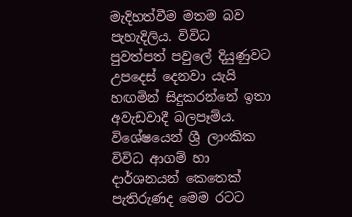මැදිහත්වීම මතම බව පැහැදිලිය. විවිධ පුවත්පත් පවුලේ දියුණුවට උපදෙස් දෙනවා යැයි හඟමින් සිදුකරන්නේ ඉතා අවැඩවාදී බලපෑම්ය. විශේෂයෙන් ශ්‍රී ලාංකික විවිධ ආගම් හා දාර්ශනයන් කෙතෙක් පැතිරුණද මෙම රටට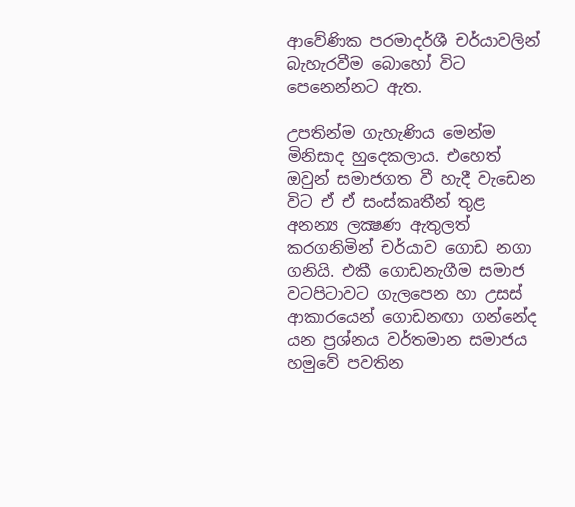ආවේණික පරමාදර්ශී චර්යාවලින් බැහැරවීම බොහෝ විට පෙනෙන්නට ඇත.

උපතින්ම ගැහැණිය මෙන්ම මිනිසාද හුදෙකලාය. එහෙත් ඔවුන් සමාජගත වී හැදී වැඩෙන විට ඒ ඒ සංස්කෘතීන් තුළ අනන්‍ය ලක්‍ෂණ ඇතුලත් කරගනිමින් චර්යාව ගොඩ නගා ගනියි. එකී ගොඩනැගීම සමාජ වටපිටාවට ගැලපෙන හා උසස් ආකාරයෙන් ගොඩනඟා ගන්නේද යන ප්‍රශ්නය වර්තමාන සමාජය හමුවේ පවතින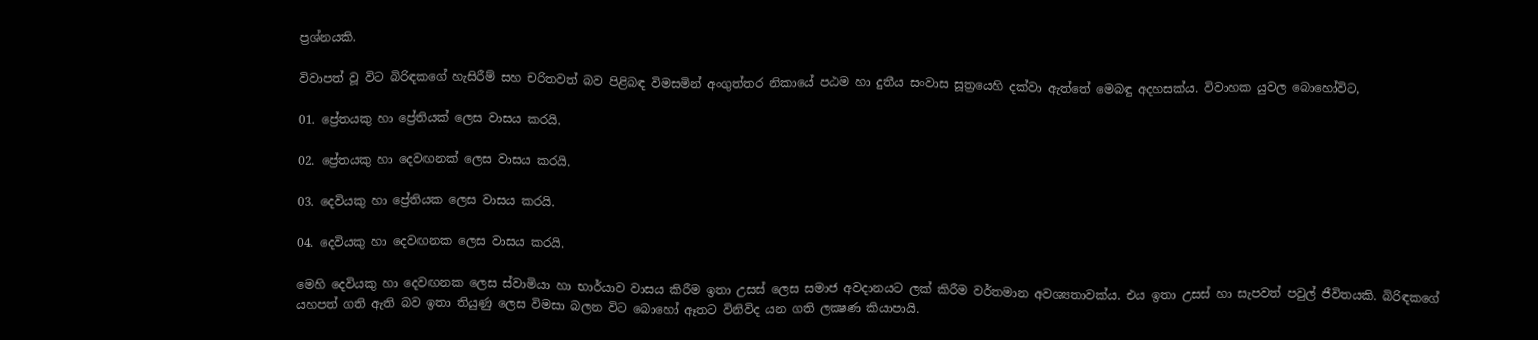ප්‍රශ්නයකි.

විවාපත් වූ විට බිරිඳකගේ හැසිරීම් සහ චරිතවත් බව පිළිබඳ විමසමින් අංගුත්තර නිකායේ පඨම හා දුතීය සංවාස සූත්‍රයෙහි දක්වා ඇත්තේ මෙබඳු අදහසක්ය. විවාහක යුවල බොහෝවිට,

01. ප්‍රේතයකු හා ප්‍රේතියක් ලෙස වාසය කරයි.

02. ප්‍රේතයකු හා දෙවඟනක් ලෙස වාසය කරයි.

03. දෙවියකු හා ප්‍රේතියක ලෙස වාසය කරයි.

04. දෙවියකු හා දෙවඟනක ලෙස වාසය කරයි.

මෙහි දෙවියකු හා දෙවඟනක ලෙස ස්වාමියා හා භාර්යාව වාසය කිරීම ඉතා උසස් ලෙස සමාජ අවදානයට ලක් කිරීම වර්තමාන අවශ්‍යතාවක්ය. එය ඉතා උසස් හා සැපවත් පවුල් ජීවිතයකි. බිරිඳකගේ යහපත් ගති ඇති බව ඉතා තියුණු ලෙස විමසා බලන විට බොහෝ ඈතට විනිවිද යන ගති ලක්‍ෂණ කියාපායි.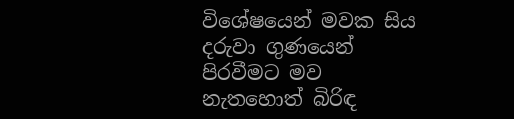විශේෂයෙන් මවක සිය දරුවා ගුණයෙන් පිරවීමට මව නැතහොත් බිරිඳ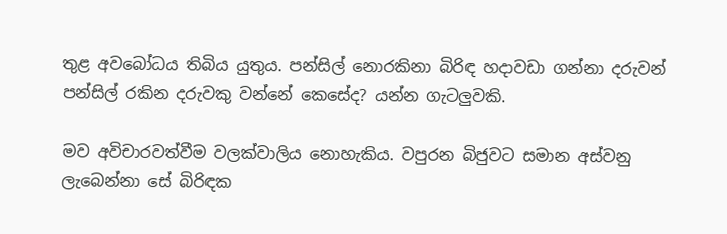තුළ අවබෝධය තිබිය යුතුය. පන්සිල් නොරකිනා බිරිඳ හදාවඩා ගන්නා දරුවන් පන්සිල් රකින දරුවකු වන්නේ කෙසේද? යන්න ගැටලුවකි.

මව අවිචාරවත්වීම වලක්වාලිය නොහැකිය. වපුරන බිජුවට සමාන අස්වනු ලැබෙන්නා සේ බිරිඳක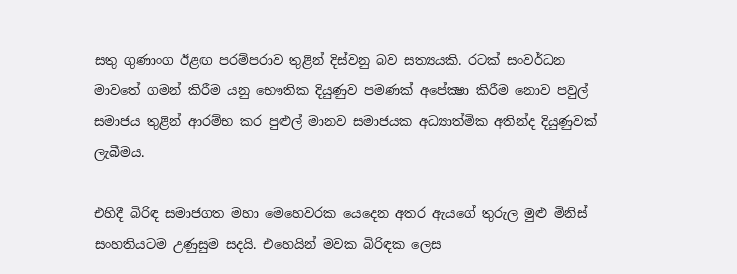සතු ගුණාංග ඊළඟ පරම්පරාව තුළින් දිස්වනු බව සත්‍යයකි. රටක් සංවර්ධන මාවතේ ගමන් කිරීම යනු භෞතික දියුණුව පමණක් අපේක්‍ෂා කිරීම නොව පවුල් සමාජය තුළින් ආරම්භ කර පුළුල් මානව සමාජයක අධ්‍යාත්මික අතින්ද දියුණුවක් ලැබීමය.

එහිදී බිරිඳ සමාජගත මහා මෙහෙවරක යෙදෙන අතර ඇයගේ තුරුල මුළු මිනිස් සංහතියටම උණුසුම සදයි. එහෙයින් මවක බිරිඳක ලෙස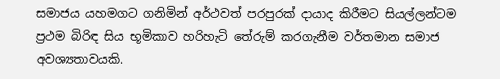සමාජය යහමගට ගනිමින් අර්ථවත් පරපුරක් දායාද කිරීමට සියල්ලන්ටම ප්‍රථම බිරිඳ සිය භූමිකාව හරිහැටි තේරුම් කරගැනීම වර්තමාන සමාජ අවශ්‍යතාවයකි.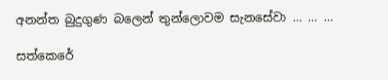අනන්ත බුදුගුණ බලෙන් තුන්ලොවම සැනසේවා … … …

සත්කෙරේ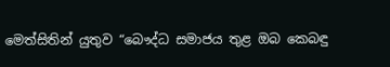මෙත්සිතින් යුතුව “බෞද්ධ සමාජය තුළ ඔබ කෙබඳු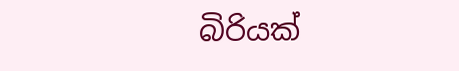බිරියක්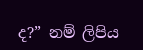ද?” නම් ලිපිය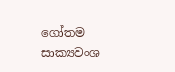ගෝතම සාක්‍යවංශ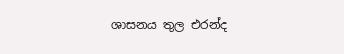ශාසනය තුල එරන්ද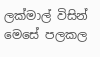ලක්මාල් විසින් මෙසේ පලකල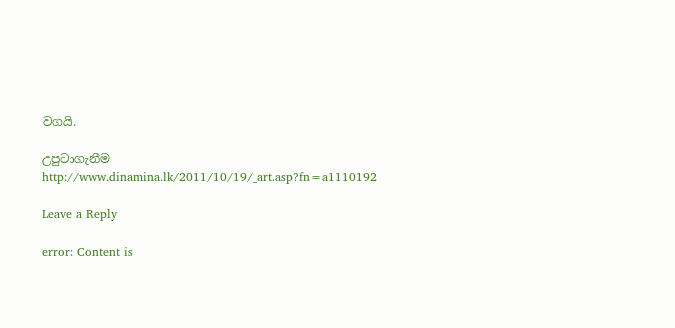වගයි.

උපුටාගැනීම
http://www.dinamina.lk/2011/10/19/_art.asp?fn=a1110192

Leave a Reply

error: Content is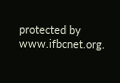protected by www.ifbcnet.org.